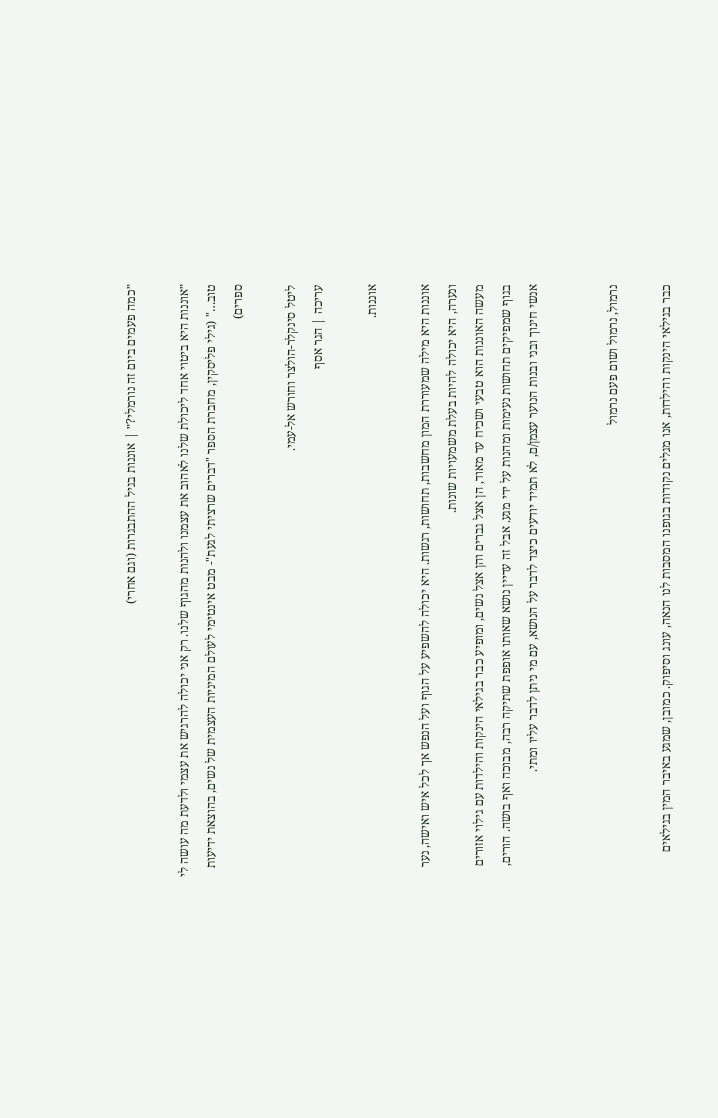״כמה פעמים ביום זה נורמלי?״ | אוננות בגיל ההתבגרות (וגם אחרי)

״אוננות היא ביטוי אחד ליכולת שלנו לאהוב את עצמנו ולהנות מהגוף שלנו. רק אני יכולה להרגיש את עצמי ולדעת מה עושה לי טוב…" (גילי פליסקין, מחברת הספר "דברים שרציתי לגעת"- מבט אינטימי לעולם המיניות העצמית של נשים, בהוצאת ידיעות ספרים)

ליטל סינקלר-הולצר וחורש אל-עמי.
עריכה | הגר אסף

אוננות.

אוננות היא מילה שמעוררת המון מחשבות, תחושות, רגשות. היא יכולה להשפיע על הגוף ועל הנפש אך לכל איש ואישה, נער ונערה, היא יכולה להיות בעלת משמעויות שונות.
מעשה האוננות הוא טבעי ושכיח עד מאוד, הן אצל גברים והן אצל נשים, ומופיע כבר בגילאי הינקות והילדות עם גילוי אזורים בגוף שמפיקים תחושות נעימות ומהנות על ידי מגע. אבל זה עדיין נושא שאותו אופפת שתיקה רבה, מבוכה ואף בושה. הורים, אנשי חינוך ובני ובנות הנוער עצמן/ם, לא תמיד יודעים כיצד לדבר על הנושא, עם מי ניתן לדבר עליו ומתי.


נרמול, נרמול ושום פעם נרמול

כבר בגילאי הינקות והילדות, אנו מגלים נקודות בגופנו המסבות לנו הנאה, עונג וסיפוק. כמובן, שמגע באיבר המין בגילאים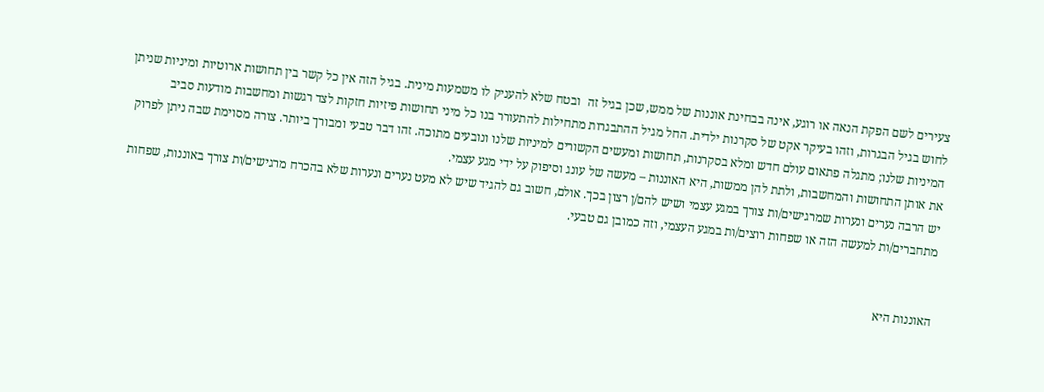צעירים לשם הפקת הנאה או רוגע, אינה בבחינת אוננות של ממש, שכן בגיל זה  ובטח שלא להעניק לו משמעות מינית. בגיל הזה אין כל קשר בין תחושות ארוטיות ומיניות שניתן לחוש בגיל הבגרות, וזהו בעיקר אקט של סקרנות ילדית. החל מגיל ההתבגרות מתחילות להתעורר בנו כל מיני תחושות פיזיות חזקות לצד רגשות ומחשבות מודעות סביב המיניות שלנו; מתגלה פתאום עולם חדש ומלא בסקרנות, תחושות ומעשים הקשורים למיניות שלנו ונובעים מתוכה. זהו דבר טבעי ומבורך ביותר. צורה מסוימת שבה ניתן לפרוק את אותן התחושות והמחשבות, ולתת להן ממשות, היא האוננות – מעשה של עונג וסיפוק על ידי מגע עצמי.
יש הרבה נערים ונערות שמרגישים/ות צורך במגע עצמי ושיש להם/ן רצון בכך. אולם, חשוב גם להגיד שיש לא מעט נערים ונערות שלא בהכרח מרגישים/ות צורך באוננות, שפחות מתחברים/ות למעשה הזה או שפחות רוצים/ות במגע העצמי, וזה כמובן גם טבעי.


האוננות היא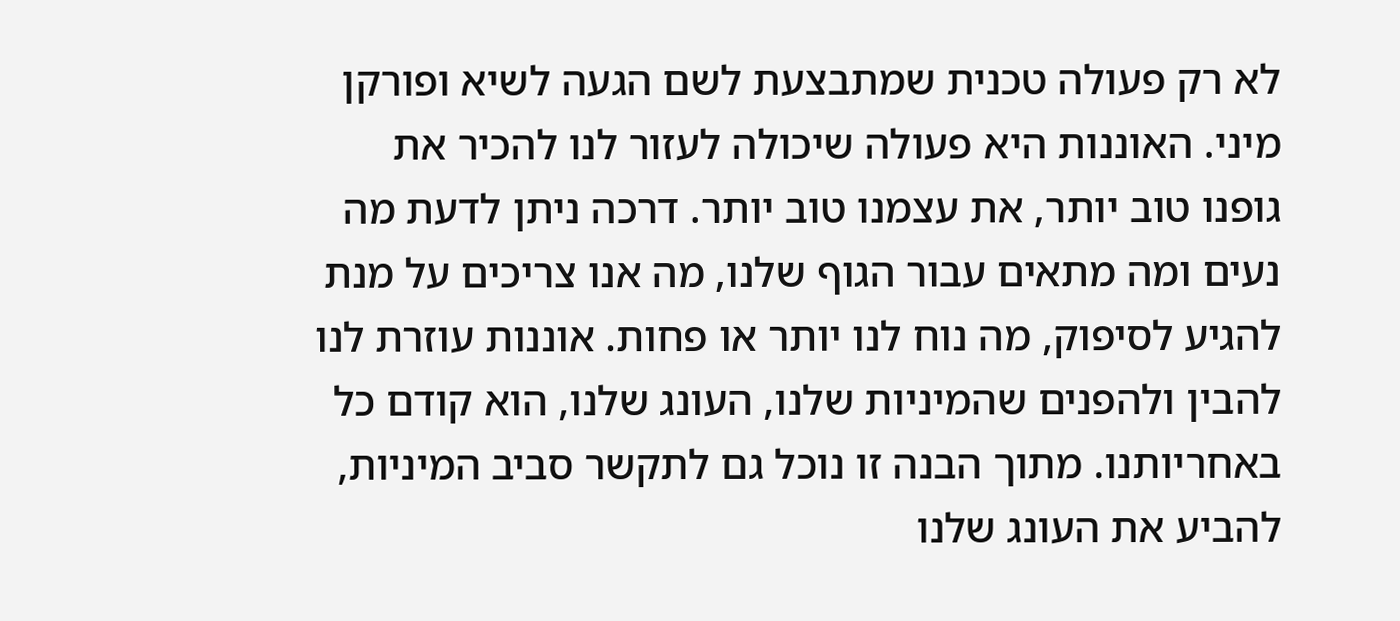לא רק פעולה טכנית שמתבצעת לשם הגעה לשיא ופורקן מיני. האוננות היא פעולה שיכולה לעזור לנו להכיר את גופנו טוב יותר, את עצמנו טוב יותר. דרכה ניתן לדעת מה נעים ומה מתאים עבור הגוף שלנו, מה אנו צריכים על מנת להגיע לסיפוק, מה נוח לנו יותר או פחות. אוננות עוזרת לנו להבין ולהפנים שהמיניות שלנו, העונג שלנו, הוא קודם כל באחריותנו. מתוך הבנה זו נוכל גם לתקשר סביב המיניות, להביע את העונג שלנו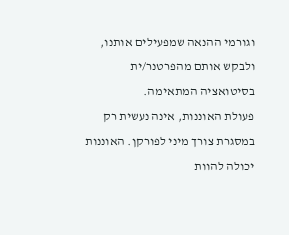וגורמי ההנאה שמפעילים אותנו, ולבקש אותם מהפרטנר/ית בסיטואציה המתאימה.
פעולת האוננות, אינה נעשית רק במסגרת צורך מיני לפורקן. האוננות יכולה להוות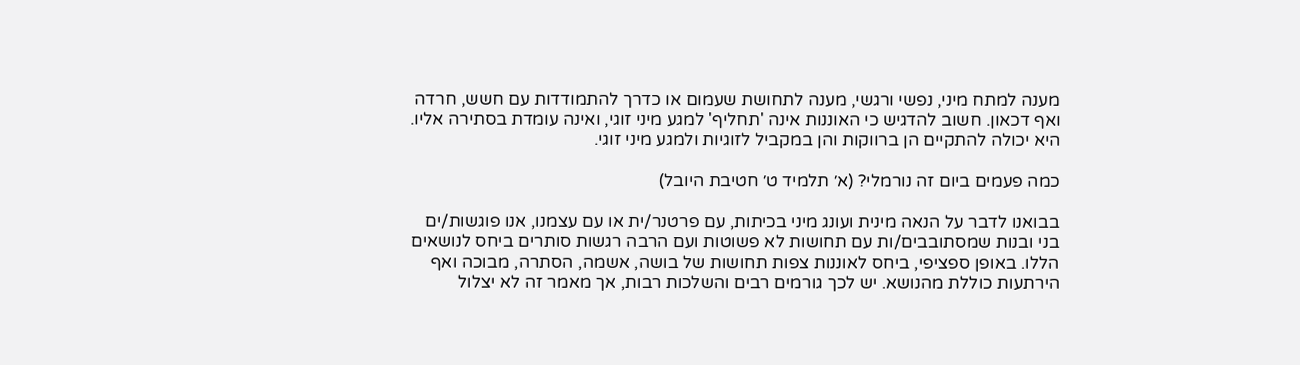מענה למתח מיני, נפשי ורגשי, מענה לתחושת שעמום או כדרך להתמודדות עם חשש, חרדה ואף דכאון. חשוב להדגיש כי האוננות אינה 'תחליף' למגע מיני זוגי, ואינה עומדת בסתירה אליו. היא יכולה להתקיים הן ברווקות והן במקביל לזוגיות ולמגע מיני זוגי.

כמה פעמים ביום זה נורמלי? (א׳ תלמיד ט׳ חטיבת היובל)

בבואנו לדבר על הנאה מינית ועונג מיני בכיתות, עם פרטנר/ית או עם עצמנו, אנו פוגשות/ים בני ובנות שמסתובבים/ות עם תחושות לא פשוטות ועם הרבה רגשות סותרים ביחס לנושאים הללו. באופן ספציפי, ביחס לאוננות צפות תחושות של בושה, אשמה, הסתרה, מבוכה ואף הירתעות כוללת מהנושא. יש לכך גורמים רבים והשלכות רבות, אך מאמר זה לא יצלול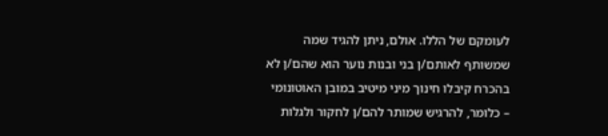לעומקם של הללו. אולם, ניתן להגיד שמה שמשותף לאותם/ן בני ובנות נוער הוא שהם/ן לא בהכרח קיבלו חינוך מיני מיטיב במובן האוטונומי – כלומר, להרגיש שמותר להם/ן לחקור ולגלות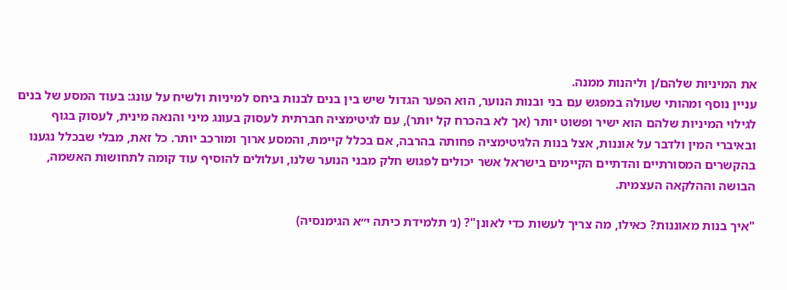את המיניות שלהם/ן וליהנות ממנה.
עניין נוסף ומהותי שעולה במפגש עם בני ובנות הנוער, הוא הפער הגדול שיש בין בנים לבנות ביחס למיניות ולשיח על עונג: בעוד המסע של בנים לגילוי המיניות שלהם הוא ישיר ופשוט יותר (אך לא בהכרח קל יותר), עם לגיטימציה חברתית לעסוק בעונג מיני והנאה מינית, לעסוק בגוף ובאיברי המין ולדבר על אוננות, אצל בנות הלגיטימציה פחותה בהרבה, אם בכלל קיימת, והמסע ארוך ומורכב יותר. כל זאת, מבלי שבכלל נגענו בהקשרים המסורתיים והדתיים הקיימים בישראל אשר יכולים לפגוש חלק מבני הנוער שלנו, ועלולים להוסיף עוד קומה לתחושות האשמה, הבושה וההלקאה העצמית.

"איך בנות מאוננות? כאילו, מה צריך לעשות כדי לאונן"? (נ׳ תלמידת כיתה י״א הגימנסיה)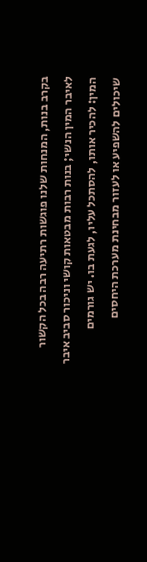בקרב בנות, המנחות שלנו פוגשות רתיעה רבה בכל הקשור לאיבר המין הנשי; בנות רבות מבטאות קושי וניכור סביב איבר המין: להכיר אותו, להסתכל עליו, לגעת בו. יש גורמים שיכולים להשפיע או לעזור מבחינת מערכת היחסים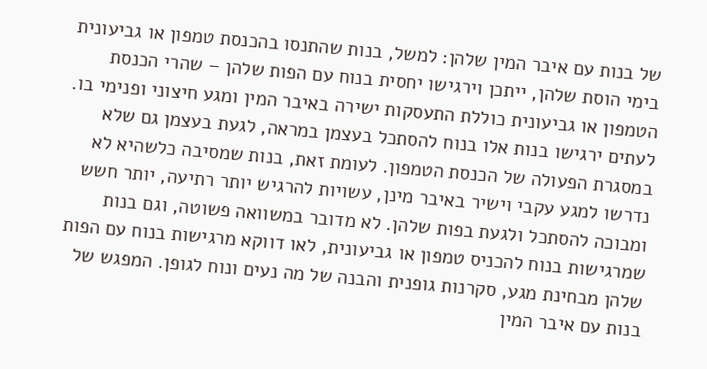של בנות עם איבר המין שלהן: למשל, בנות שהתנסו בהכנסת טמפון או גביעונית בימי הוסת שלהן, ייתכן וירגישו יחסית בנוח עם הפות שלהן – שהרי הכנסת הטמפון או גביעונית כוללת התעסקות ישירה באיבר המין ומגע חיצוני ופנימי בו. לעתים ירגישו בנות אלו בנוח להסתכל בעצמן במראה, לגעת בעצמן גם שלא במסגרת הפעולה של הכנסת הטמפון. לעומת זאת, בנות שמסיבה כלשהיא לא נדרשו למגע עקבי וישיר באיבר מינן, עשויות להרגיש יותר רתיעה, יותר חשש ומבוכה להסתכל ולגעת בפות שלהן. לא מדובר במשוואה פשוטה, וגם בנות שמרגישות בנוח להכניס טמפון או גביעונית, לאו דווקא מרגישות בנוח עם הפות שלהן מבחינת מגע, סקרנות גופנית והבנה של מה נעים ונוח לגופן. המפגש של בנות עם איבר המין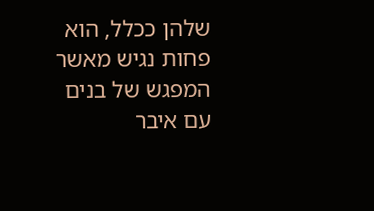שלהן ככלל, הוא פחות נגיש מאשר המפגש של בנים עם איבר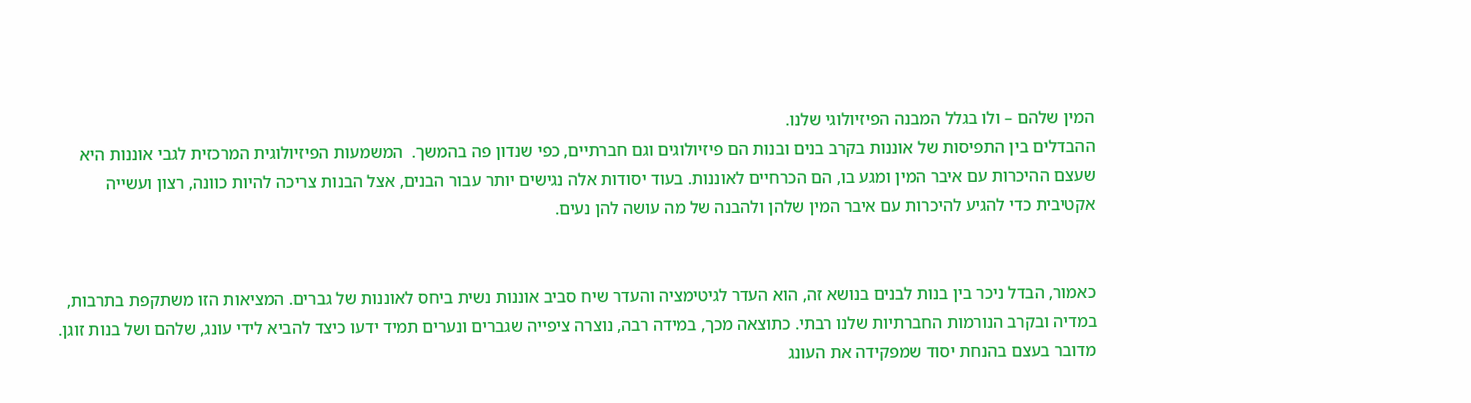המין שלהם – ולו בגלל המבנה הפיזיולוגי שלנו.
ההבדלים בין התפיסות של אוננות בקרב בנים ובנות הם פיזיולוגים וגם חברתיים, כפי שנדון פה בהמשך.  המשמעות הפיזיולוגית המרכזית לגבי אוננות היא שעצם ההיכרות עם איבר המין ומגע בו, הם הכרחיים לאוננות. בעוד יסודות אלה נגישים יותר עבור הבנים, אצל הבנות צריכה להיות כוונה, רצון ועשייה אקטיבית כדי להגיע להיכרות עם איבר המין שלהן ולהבנה של מה עושה להן נעים.


כאמור, הבדל ניכר בין בנות לבנים בנושא זה, הוא העדר לגיטימציה והעדר שיח סביב אוננות נשית ביחס לאוננות של גברים. המציאות הזו משתקפת בתרבות, במדיה ובקרב הנורמות החברתיות שלנו רבתי. כתוצאה מכך, במידה רבה, נוצרה ציפייה שגברים ונערים תמיד ידעו כיצד להביא לידי עונג, שלהם ושל בנות זוגן. מדובר בעצם בהנחת יסוד שמפקידה את העונג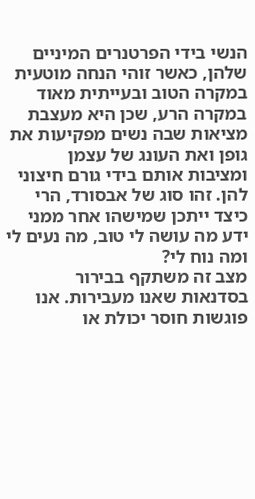הנשי בידי הפרטנרים המיניים שלהן, כאשר זוהי הנחה מוטעית במקרה הטוב ובעייתית מאוד במקרה הרע, שכן היא מעצבת מציאות שבה נשים מפקיעות את גופן ואת העונג של עצמן ומציבות אותם בידי גורם חיצוני להן. זהו סוג של אבסורד, הרי כיצד ייתכן שמישהו אחר ממני ידע מה עושה לי טוב, מה נעים לי ומה נוח לי?
מצב זה משתקף בבירור בסדנאות שאנו מעבירות. אנו פוגשות חוסר יכולת או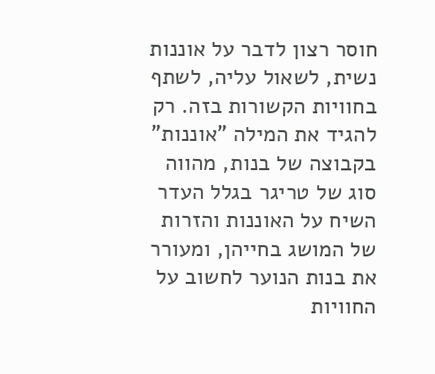חוסר רצון לדבר על אוננות נשית, לשאול עליה, לשתף בחוויות הקשורות בזה. רק להגיד את המילה "אוננות" בקבוצה של בנות, מהווה סוג של טריגר בגלל העדר השיח על האוננות והזרות של המושג בחייהן, ומעורר את בנות הנוער לחשוב על החוויות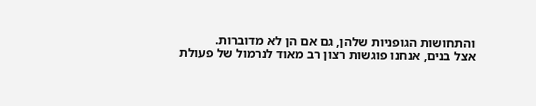והתחושות הגופניות שלהן, גם אם הן לא מדוברות.
אצל בנים, אנחנו פוגשות רצון רב מאוד לנרמול של פעולת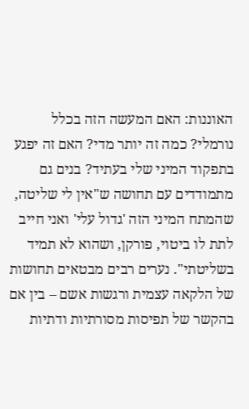האוננות: האם המעשה הזה בכלל נורמלי? כמה זה יותר מדי? האם זה יפגע בתפקוד המיני שלי בעתיד? בנים גם מתמודדים עם תחושה ש"אין לי שליטה, שהמתח המיני הזה 'גדול עלי' ואני חייב לתת לו ביטוי, פורקן, ושהוא לא תמיד בשליטתי". נערים רבים מבטאים תחושות של הלקאה עצמית ורגשות אשם – בין אם בהקשר של תפיסות מסורתיות ודתיות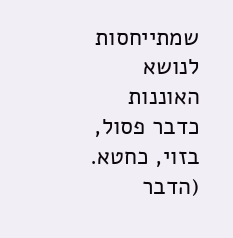שמתייחסות לנושא האוננות כדבר פסול, בזוי, כחטא. (הדבר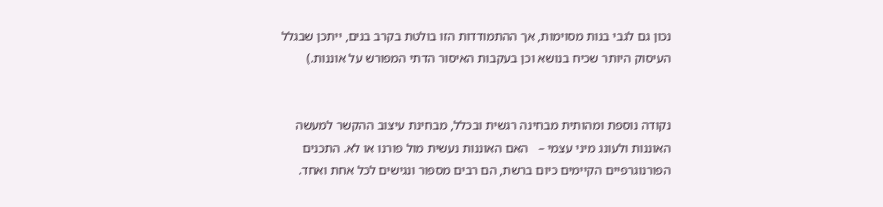נכון גם לגבי בנות מסוימות, אך ההתמודדות הזו בולטת בקרב בנים, ייתכן שבגלל העיסוק היותר שכיח בנושא וכן בעקבות האיסור הדתי המפורש על אוננות.)


נקודה נוספת ומהותית מבחינה רגשית ובכלל, מבחינת עיצוב ההקשר למעשה האוננות ולעונג מיני עצמי –   האם האוננות נעשית מול פורנו או לא. התכנים הפורנוגרפיים הקיימים כיום ברשת, הם רבים מספור ונגישים לכל אחת ואחד.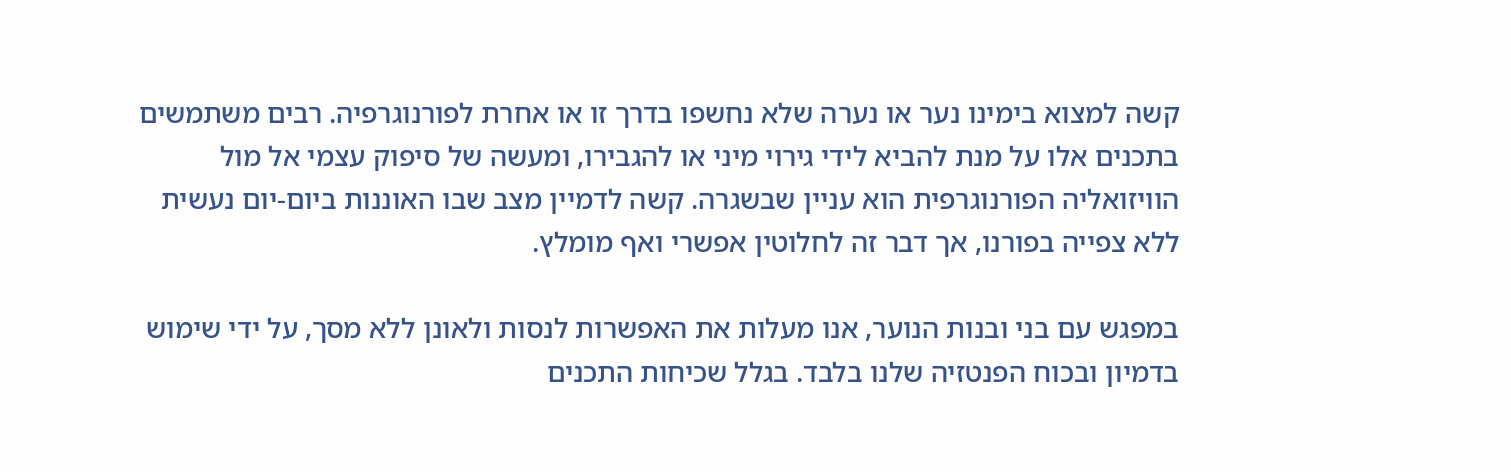קשה למצוא בימינו נער או נערה שלא נחשפו בדרך זו או אחרת לפורנוגרפיה. רבים משתמשים בתכנים אלו על מנת להביא לידי גירוי מיני או להגבירו, ומעשה של סיפוק עצמי אל מול הוויזואליה הפורנוגרפית הוא עניין שבשגרה. קשה לדמיין מצב שבו האוננות ביום-יום נעשית ללא צפייה בפורנו, אך דבר זה לחלוטין אפשרי ואף מומלץ.

במפגש עם בני ובנות הנוער, אנו מעלות את האפשרות לנסות ולאונן ללא מסך, על ידי שימוש בדמיון ובכוח הפנטזיה שלנו בלבד. בגלל שכיחות התכנים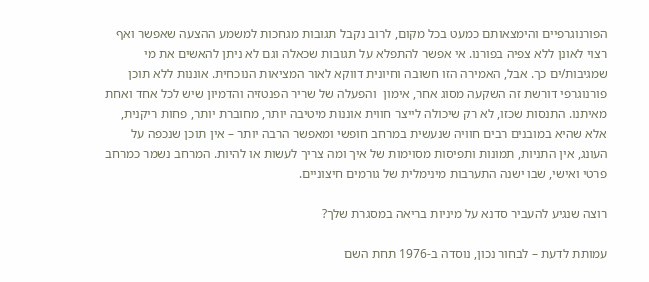הפורנוגרפיים והימצאותם כמעט בכל מקום, לרוב נקבל תגובות מגחכות למשמע ההצעה שאפשר ואף רצוי לאונן ללא צפיה בפורנו. אי אפשר להתפלא על תגובות שכאלה וגם לא ניתן להאשים את מי שמגיבות/ים כך. אבל, האמירה הזו חשובה וחיונית דווקא לאור המציאות הנוכחית. אוננות ללא תוכן פורנוגרפי דורשת זה השקעה מסוג אחר, אימון  והפעלה של שריר הפנטזיה והדמיון שיש לכל אחד ואחת מאיתנו. התנסות שכזו, לא רק שיכולה לייצר חווית אוננות מיטיבה יותר, מחוברת יותר, פחות ריקנית, אלא שהיא במובנים רבים חוויה שנעשית במרחב חופשי ומאפשר הרבה יותר – אין תוכן שנכפה על העונג, אין התניות, תמונות ותפיסות מסוימות של איך ומה צריך לעשות או להיות. המרחב נשמר כמרחב פרטי ואישי, שבו ישנה התערבות מינימלית של גורמים חיצוניים.

רוצה שנגיע להעביר סדנא על מיניות בריאה במסגרת שלך?

עמותת לדעת – לבחור נכון, נוסדה ב-1976 תחת השם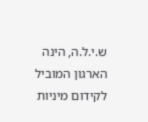ש.י.ל.ה, הינה הארגון המוביל לקידום מיניות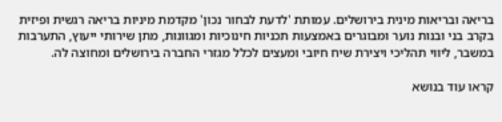בריאה ובריאות מינית בירושלים. עמותת 'לדעת לבחור נכון' מקדמת מיניות בריאה רגשית ופיזית בקרב בני ובנות נוער ומבוגרים באמצעות תכניות חינוכיות ומגוונות, מתן שירותי ייעוץ, התערבות במשבר, ליווי תהליכי ויצירת שיח חיובי ומעצים לכלל מגזרי החברה בירושלים ומחוצה לה.

קראו עוד בנושא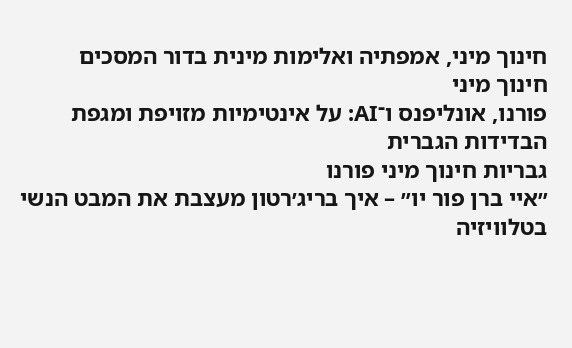חינוך מיני, אמפתיה ואלימות מינית בדור המסכים
חינוך מיני
פורנו, אונליפנס ו־AI: על אינטימיות מזויפת ומגפת הבדידות הגברית
גבריות חינוך מיני פורנו
״איי ברן פור יו״ – איך בריג׳רטון מעצבת את המבט הנשי בטלוויזיה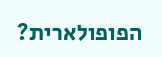הפופולארית?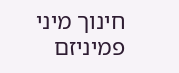חינוך מיני פמיניזם